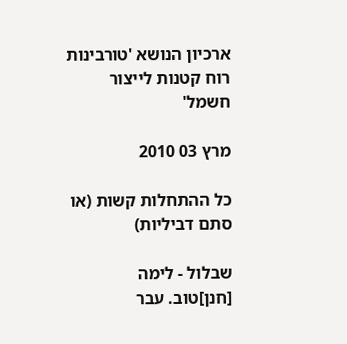ארכיון הנושא 'טורבינות רוח קטנות לייצור חשמל'

מרץ 03 2010

כל ההתחלות קשות (או סתם דביליות)

שבלול - לימה
[חנן]טוב. עבר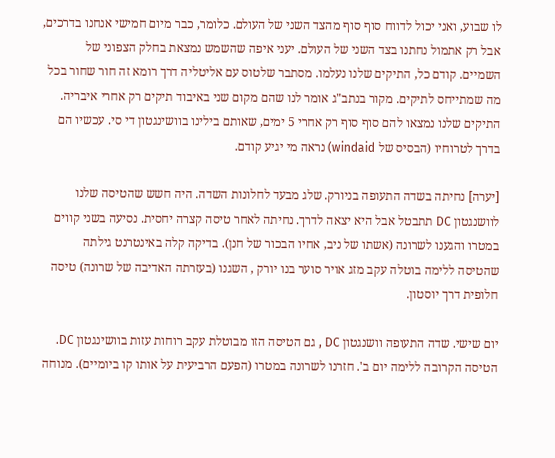לו שבוע, ואני יכול לדווח סוף סוף מהצד השני של העולם. כלומר, כבר מיום חמישי אנחנו בדרכים, אבל רק אתמול נחתנו בצד השני של העולם. יעני איפה שהשמש נמצאת בחלק הצפוני של השמיים. קודם כל, התיקים שלנו נעלמו. מסתבר שלטוס עם אליטליה דרך רומא זה חור שחור בכל מה שמתייחס לתיקים. מקור בנתב"ג אומר לנו שהם מקום שני באיבוד תיקים רק אחרי איבריה. התיקים שלנו נמצאו להם סוף סוף רק אחרי 5 ימים, שאותם בילינו בוושינגטון די סי. עכשיו הם בדרך לטרוחיו (הבסיס של windaid) נראה מי יגיע קודם.

[יערה] נחיתה בשדה התעופה בניורק. שלג מבעד לחלונות השדה. היה חשש שהטיסה שלנו לוושנגטון DC תתבטל אבל היא יצאה לדרך. נחיתה לאחר טיסה קצרה יחסית. נסיעה בשני קווים במטרו והגענו לשרונה (אשתו של ניב, אחיו הבכור של חנן). בדיקה קלה באינטרנט גילתה שהטיסה ללימה בוטלה עקב מזג אויר סוער בנו יורק , השגנו (בעזרתה האדיבה של שרונה) טיסה חלופית דרך יוסטון.

יום שישי. שדה התעופה וושנגטון DC , גם הטיסה הזו מבוטלת עקב רוחות עזות בוושינגטון DC. הטיסה הקרובה ללימה יום ב'. חזרנו לשרונה במטרו (הפעם הרביעית על אותו קו ביומיים). מנוחה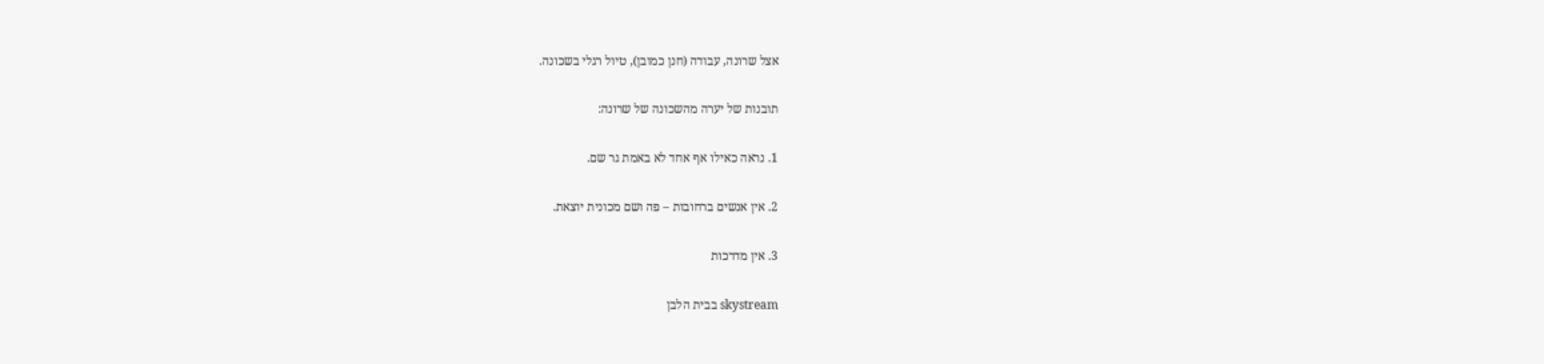אצל שרונה, עבודה (חנן כמובן), טיול רגלי בשכונה.

תובנות של יערה מהשכונה של שרונה:

1. נראה כאילו אף אחד לא באמת גר שם.

2. אין אנשים ברחובות – פה ושם מכונית יוצאת.

3. אין מדרכות

skystream בבית הלבן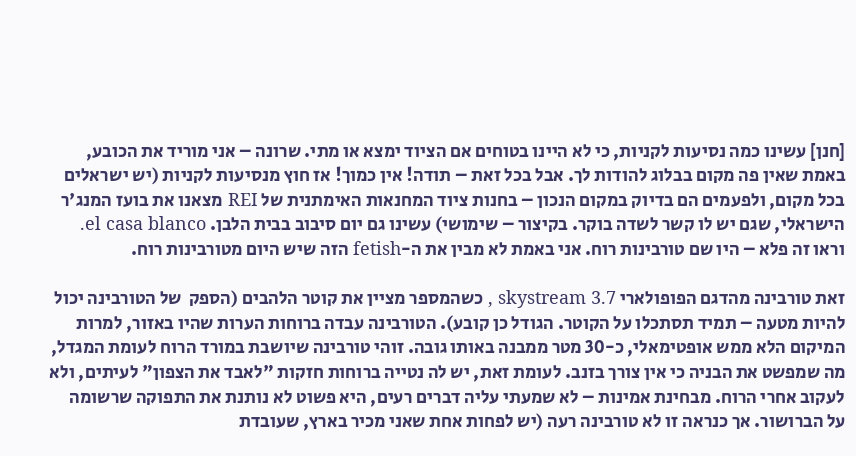[חנן] עשינו כמה נסיעות לקניות, כי לא היינו בטוחים אם הציוד ימצא או מתי. שרונה – אני מוריד את הכובע, באמת שאין פה מקום בבלוג להודות לך. אבל בכל זאת – תודה! אין כמוך! אז חוץ מנסיעות לקניות (יש ישראלים בכל מקום, ולפעמים הם בדיוק במקום הנכון – בחנות ציוד המחנאות האימתנית של REI מצאנו את בועז המנג'ר הישראלי, שגם יש לו קשר לשדה בוקר. בקיצור – שימושי) עשינו גם יום סיבוב בבית הלבן. el casa blanco. וראו זה פלא – היו שם טורבינות רוח. אני באמת לא מבין את ה-fetish הזה שיש היום מטורבינות רוח.

זאת טורבינה מהדגם הפופולארי skystream 3.7 , כשהמספר מציין את קוטר הלהבים (הספק  של הטורבינה יכול להיות מטעה – תמיד תסתכלו על הקוטר. הגודל כן קובע). הטורבינה עבדה ברוחות הערות שהיו באזור, למרות המיקום הלא ממש אופטימאלי, כ-30 מטר ממבנה באותו גובה. זוהי טורבינה שיושבת במורד הרוח לעומת המגדל, מה שמפשט את הבניה כי אין צורך בזנב. לעומת זאת, יש לה נטייה ברוחות חזקות "לאבד את הצפון" לעיתים, ולא לעקוב אחרי הרוח. מבחינת אמינות – לא שמעתי עליה דברים רעים, היא פשוט לא נותנת את התפוקה שרשומה על הברושור. אך כנראה זו לא טורבינה רעה (יש לפחות אחת שאני מכיר בארץ, שעובדת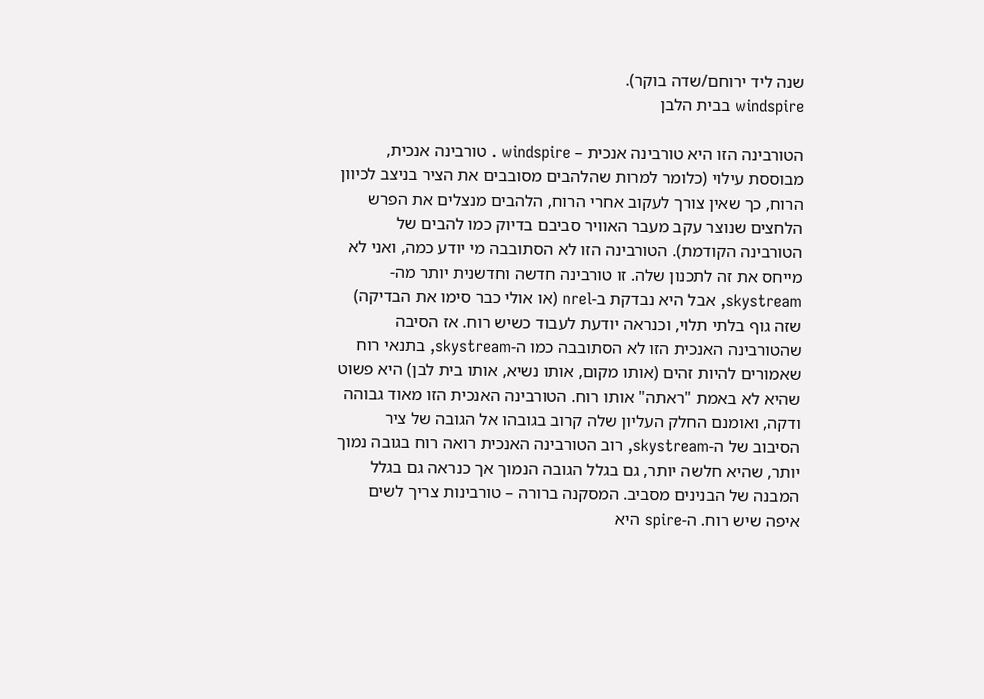שנה ליד ירוחם/שדה בוקר).
windspire בבית הלבן

הטורבינה הזו היא טורבינה אנכית – windspire . טורבינה אנכית, מבוססת עילוי (כלומר למרות שהלהבים מסובבים את הציר בניצב לכיוון הרוח, כך שאין צורך לעקוב אחרי הרוח, הלהבים מנצלים את הפרש הלחצים שנוצר עקב מעבר האוויר סביבם בדיוק כמו להבים של הטורבינה הקודמת). הטורבינה הזו לא הסתובבה מי יודע כמה, ואני לא מייחס את זה לתכנון שלה. זו טורבינה חדשה וחדשנית יותר מה-skystream, אבל היא נבדקת ב-nrel (או אולי כבר סימו את הבדיקה) שזה גוף בלתי תלוי, וכנראה יודעת לעבוד כשיש רוח. אז הסיבה שהטורבינה האנכית הזו לא הסתובבה כמו ה-skystream, בתנאי רוח שאמורים להיות זהים (אותו מקום, אותו נשיא, אותו בית לבן) היא פשוט שהיא לא באמת "ראתה" אותו רוח. הטורבינה האנכית הזו מאוד גבוהה ודקה, ואומנם החלק העליון שלה קרוב בגובהו אל הגובה של ציר הסיבוב של ה-skystream, רוב הטורבינה האנכית רואה רוח בגובה נמוך יותר, שהיא חלשה יותר, גם בגלל הגובה הנמוך אך כנראה גם בגלל המבנה של הבנינים מסביב. המסקנה ברורה – טורבינות צריך לשים איפה שיש רוח. ה-spire היא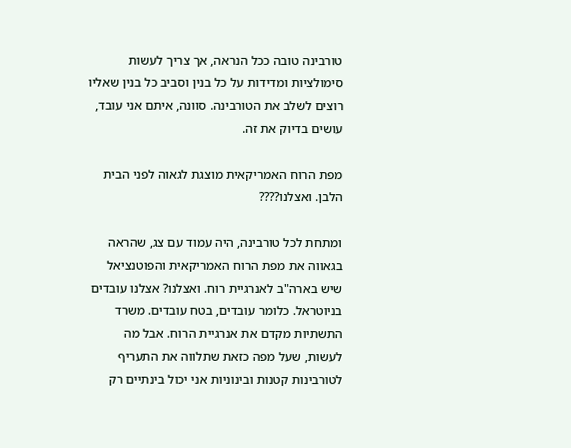טורבינה טובה ככל הנראה, אך צריך לעשות סימולציות ומדידות על כל בנין וסביב כל בנין שאליו רוצים לשלב את הטורבינה. סוונה, איתם אני עובד, עושים בדיוק את זה.

מפת הרוח האמריקאית מוצגת לגאוה לפני הבית הלבן. ואצלנו????

ומתחת לכל טורבינה, היה עמוד עם צג, שהראה בגאווה את מפת הרוח האמריקאית והפוטנציאל שיש בארה"ב לאנרגיית רוח. ואצלנו? אצלנו עובדים בניוטראל. כלומר עובדים, בטח עובדים. משרד התשתיות מקדם את אנרגיית הרוח. אבל מה לעשות, שעל מפה כזאת שתלווה את התעריף לטורבינות קטנות ובינוניות אני יכול בינתיים רק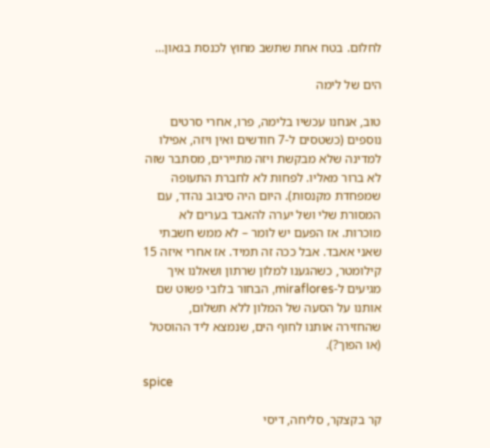לחלום. בטח אחת שתשב מחוץ לכנסת בגאון…

הים של לימה

טוב, אנחנו עכשיו בלימה, פרו, אחרי סרטים נוספים (כשטסים ל-7 חודשים ואין ויזה, אפילו למדינה שלא מבקשת ויזה מתיירים, מסתבר שזה לא ברור מאליו. לפחות לא לחברת התעופה שמפחדת מקנסות). היום היה סיבוב נהדר, עם המסורת שלי ושל יערה להאבד בערים לא מוכרות. אז הפעם יש לומר – לא ממש חשבתי שאני אאבד. אבל ככה זה תמיד. אז אחרי איזה 15 קילומטר, כשהגענו למלון שרתון ושאלנו איך מגיעים ל-miraflores, הבחור בלובי פשוט שם אותנו על הסעה של המלון ללא תשלום, שהחזירה אותנו לחוף הים, שנמצא ליד ההוסטל (או הפוך?).

spice

קר בקצקר, סליחה, דיסי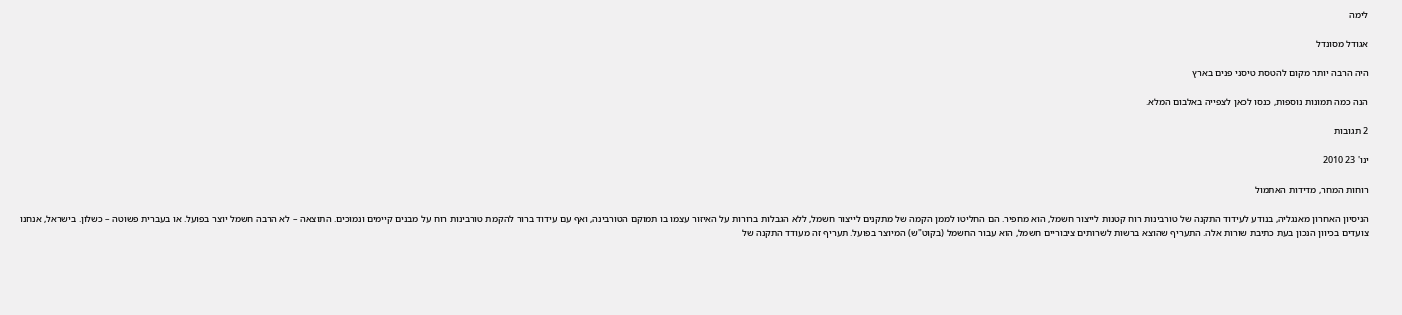לימה

אגודל מסונדל

היה הרבה יותר מקום להטסת טיסני פנים בארץ

הנה כמה תמונות נוספות, כנסו לכאן לצפייה באלבום המלא.

2 תגובות

ינו' 23 2010

רוחות המחר, מדידות האתמול

הניסיון האחרון מאנגליה, בנודע לעידוד התקנה של טורבינות רוח קטנות לייצור חשמל, הוא מחפיר. הם החליטו לממן הקמה של מתקנים לייצור חשמל, ללא הגבלות ברורות על האיזור עצמו בו תמוקם הטורבינה, ואף עם עידוד ברור להקמת טורבינות רוח על מבנים קיימים ונמוכים. התוצאה – לא הרבה חשמל יוצר בפועל. או בעברית פשוטה – כשלון. בישראל, אנחנו צועדים בכיוון הנכון בעת כתיבת שורות אלה. התעריף שהוצא ברשות לשרותים ציבוריים חשמל, הוא עבור החשמל (בקוט"ש) המיוצר בפועל. תעריף זה מעודד התקנה של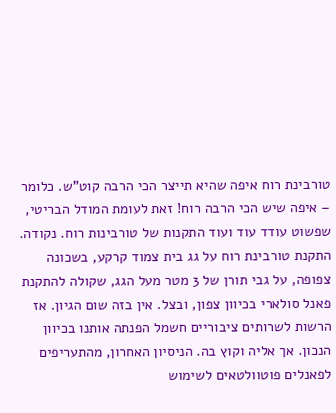טורבינת רוח איפה שהיא תייצר הכי הרבה קוט"ש. כלומר – איפה שיש הכי הרבה רוח! זאת לעומת המודל הבריטי, שפשוט עודד עוד ועוד התקנות של טורבינות רוח. נקודה. התקנת טורבינת רוח על גג בית צמוד קרקע, בשכונה צפופה, על גבי תורן של 3 מטר מעל הגג, שקולה להתקנת פאנל סולארי בכיוון צפון, ובצל. אין בזה שום הגיון. אז הרשות לשרותים ציבוריים חשמל הפנתה אותנו בכיוון הנכון. אך אליה וקוץ בה. הניסיון האחרון, מהתעריפים לפאנלים פוטוולטאים לשימוש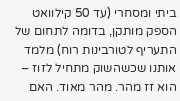ביתי ומסחרי (עד 50 קילוואט הספק מותקן, בדומה לתחום של התעריף לטורבינות רוח) מלמד אותנו שכשהשוק מתחיל לזוז – הוא זז מהר. מהר מאוד. האם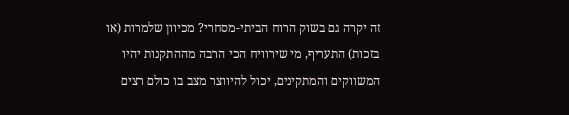זה יקרה גם בשוק הרוח הביתי-מסחרי? מכיוון שלמרות (או בזכות) התעריף, מי שירוויח הכי הרבה מההתקנות יהיו המשווקים והמתקינים, יכול להיווצר מצב בו כולם רצים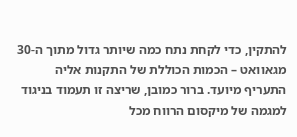להתקין, כדי לקחת נתח כמה שיותר גדול מתוך ה-30 מגאוואט – הכמות הכוללת של התקנות אליה התעריף מיועד. ברור כמובן, שריצה זו תעמוד בניגוד למגמה של מיקסום הרווח מכל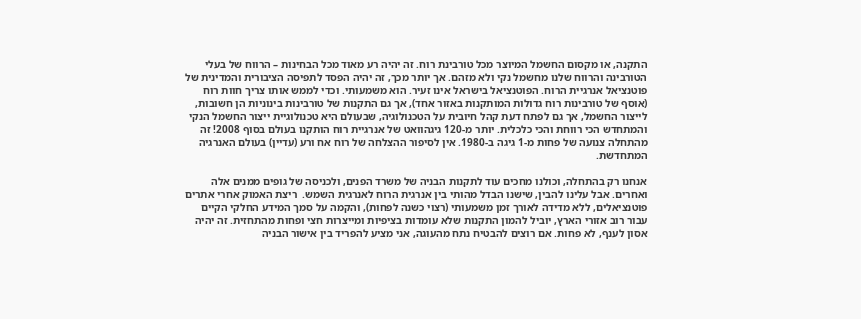התקנה, או מקסום החשמל המיוצר מכל טורבינת רוח. זה יהיה רע מאוד מכל הבחינות – הרווח של בעלי הטורבינה והרווח שלנו מחשמל נקי ולא מזהם. אך יותר מכך, זה יהיה הפסד לתפיסה הציבורית והמדינית של פוטנציאל אנרגיית הרוח. הפוטנציאל בישראל אינו זעיר. הוא משמעותי. וכדי לממש אותו צריך חוות רוח (אוסף של טורבינות רוח גדולות המותקנות באזור אחד), אך גם התקנות של טורבינות בינוניות הן חשובות, לייצור החשמל, אך גם לפתח דעת קהל חיובית על הטכנולוגיה, שבעולם היא טכנולוגיית ייצור החשמל הנקי והמתחדש הכי רווחת והכי כלכלית. יותר מ-120 גיגהוואט של אנרגיית רוח הותקנו בעולם בסוף 2008! זה מהתחלה צנועה של פחות מ-1 גיגה ב-1980. אין לסיפור ההצלחה של רוח אח ורע (עדיין) בעולם האנרגיה המתחדשת.

אנחנו רק בהתחלה, וכולנו מחכים עוד לתקנות הבניה של משרד הפנים, ולכניסה של גופים ממנים אלה ואחרים. אבל עלינו להבין, שישנו הבדל מהותי בין אנרגית הרוח לאנרגית השמש.  ריצת האמוק אחרי אתרים פוטנציאלים, ללא מדידה לאורך זמן משמעותי (רצוי כשנה לפחות), והקמה על סמך המידע החלקי הקיים עבור רוב אזורי הארץ, יוביל להמון התקנות שלא עומדות בציפיות ומייצרות חצי ופחות מהתחזית. זה יהיה אסון לענף, לא פחות. אם רוצים להבטיח נתח מהעוגה, אני מציע להפריד בין אישור הבניה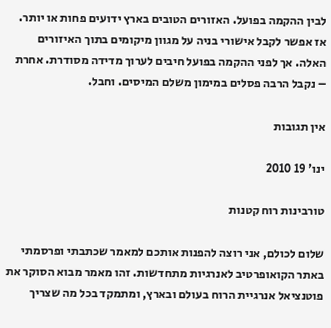לבין ההקמה בפועל. האזורים הטובים בארץ ידועים פחות או יותר. אז אפשר לקבל אישורי בניה על מגוון מיקומים בתוך האיזורים האלה. אך לפני ההקמה בפועל חיבים לערוך מדידה מסודרת. אחרת – נקבל הרבה פסלים במימון משלם המיסים. וחבל.

אין תגובות

ינו' 19 2010

טורבינות רוח קטנות

שלום לכולם, אני רוצה להפנות אותכם למאמר שכתבתי ופרסמתי באתר הקואופרטיב לאנרגיות מתחדשות. זהו מאמר מבוא הסוקר את פוטנציאל אנרגיית הרוח בעולם ובארץ, ומתמקד בכל מה שצריך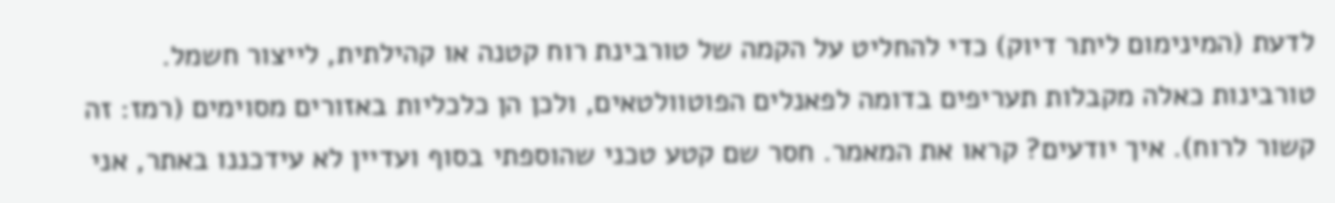לדעת (המינימום ליתר דיוק) כדי להחליט על הקמה של טורבינת רוח קטנה או קהילתית, לייצור חשמל. טורבינות כאלה מקבלות תעריפים בדומה לפאנלים הפוטוולטאים, ולכן הן כלכליות באזורים מסוימים (רמז: זה קשור לרוח). איך יודעים? קראו את המאמר. חסר שם קטע טכני שהוספתי בסוף ועדיין לא עידכננו באתר, אני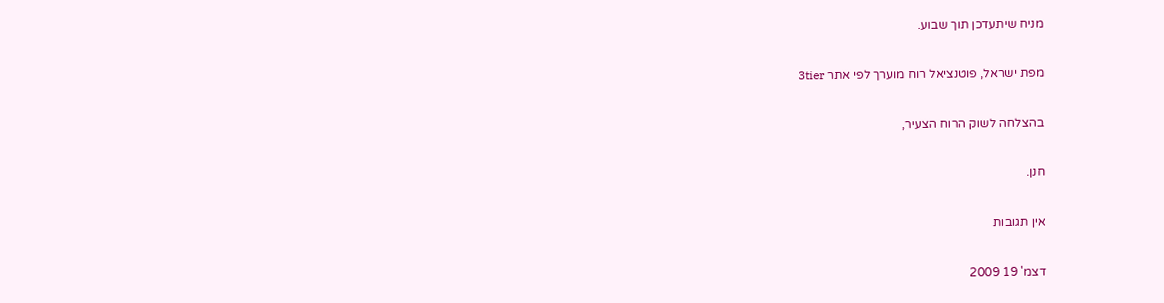מניח שיתעדכן תוך שבוע.

מפת ישראל, פוטנציאל רוח מוערך לפי אתר 3tier

בהצלחה לשוק הרוח הצעיר,

חנן.

אין תגובות

דצמ' 19 2009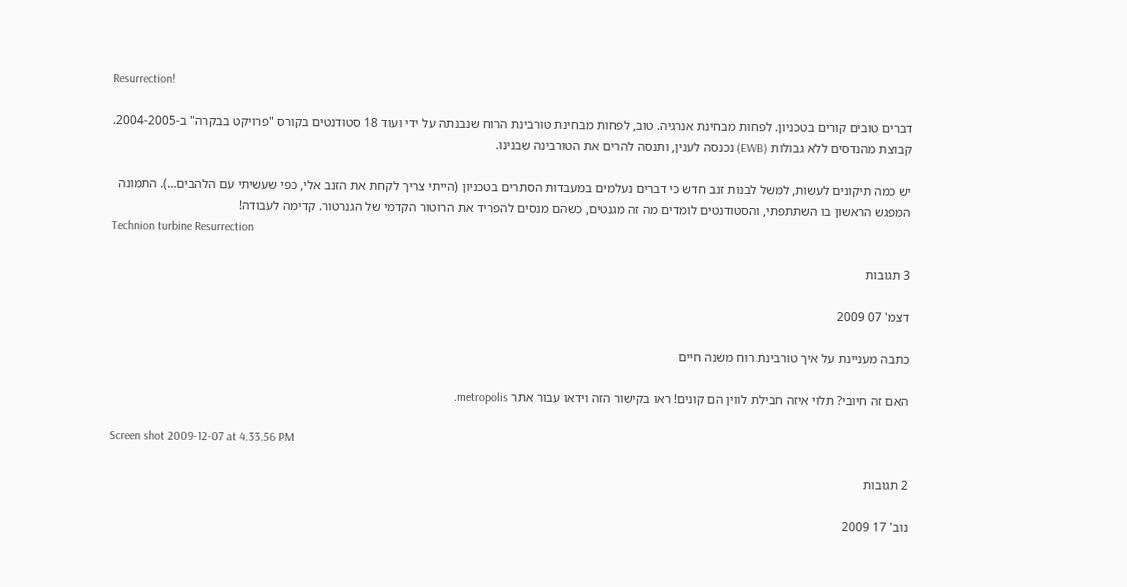Resurrection!

דברים טובים קורים בטכניון. לפחות מבחינת אנרגיה. טוב, לפחות מבחינת טורבינת הרוח שנבנתה על ידי ועוד 18 סטודנטים בקורס "פרויקט בבקרה" ב-2004-2005. קבוצת מהנדסים ללא גבולות (EWB) נכנסה לענין, ותנסה להרים את הטורבינה שבנינו.

יש כמה תיקונים לעשות, למשל לבנות זנב חדש כי דברים נעלמים במעבדות הסתרים בטכניון (הייתי צריך לקחת את הזנב אלי, כפי שעשיתי עם הלהבים…). התמונה המפגש הראשון בו השתתפתי, והסטודנטים לומדים מה זה מגנטים, כשהם מנסים להפריד את הרוטור הקדמי של הגנרטור. קדימה לעבודה!
Technion turbine Resurrection

3 תגובות

דצמ' 07 2009

כתבה מעניינת על איך טורבינת רוח משנה חיים

האם זה חיובי? תלוי איזה חבילת לווין הם קונים! ראו בקישור הזה וידאו עבור אתר metropolis.

Screen shot 2009-12-07 at 4.33.56 PM

2 תגובות

נוב' 17 2009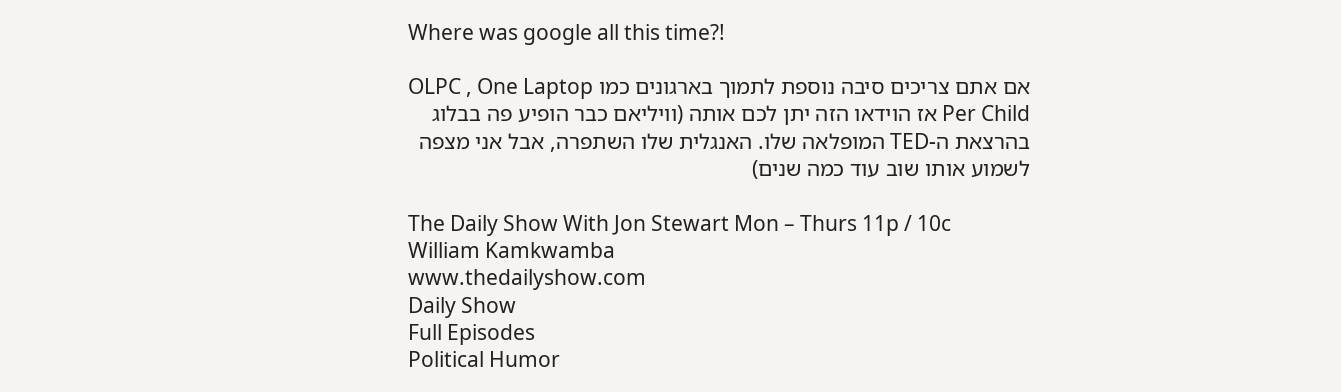Where was google all this time?!

אם אתם צריכים סיבה נוספת לתמוך בארגונים כמו OLPC , One Laptop Per Child אז הוידאו הזה יתן לכם אותה (וויליאם כבר הופיע פה בבלוג בהרצאת ה-TED המופלאה שלו. האנגלית שלו השתפרה, אבל אני מצפה לשמוע אותו שוב עוד כמה שנים)

The Daily Show With Jon Stewart Mon – Thurs 11p / 10c
William Kamkwamba
www.thedailyshow.com
Daily Show
Full Episodes
Political Humor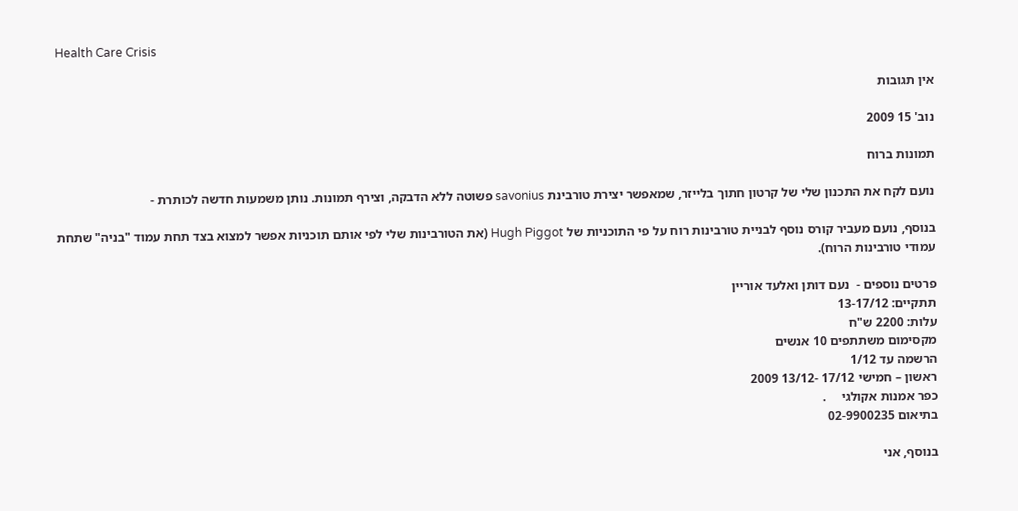Health Care Crisis

אין תגובות

נוב' 15 2009

תמונות ברוח

נועם לקח את התכנון שלי של קרטון חתוך בלייזר, שמאפשר יצירת טורבינת savonius פשוטה ללא הדבקה, וצירף תמונות. נותן משמעות חדשה לכותרת -

בנוסף, נועם מעביר קורס נוסף לבניית טורבינות רוח על פי התוכניות של Hugh Piggot (את הטורבינות שלי לפי אותם תוכניות אפשר למצוא בצד תחת עמוד "בניה" שתחת עמודי טורבינות הרוח).

פרטים נוספים -  נעם דותן ואלעד אוריין
תתקיים: 13-17/12
עלות: 2200 ש"ח
מקסימום משתתפים 10 אנשים
הרשמה עד 1/12
ראשון – חמישי 17/12 -13/12 2009
כפר אמנות אקולגי     .
בתיאום 02-9900235

בנוסף, אני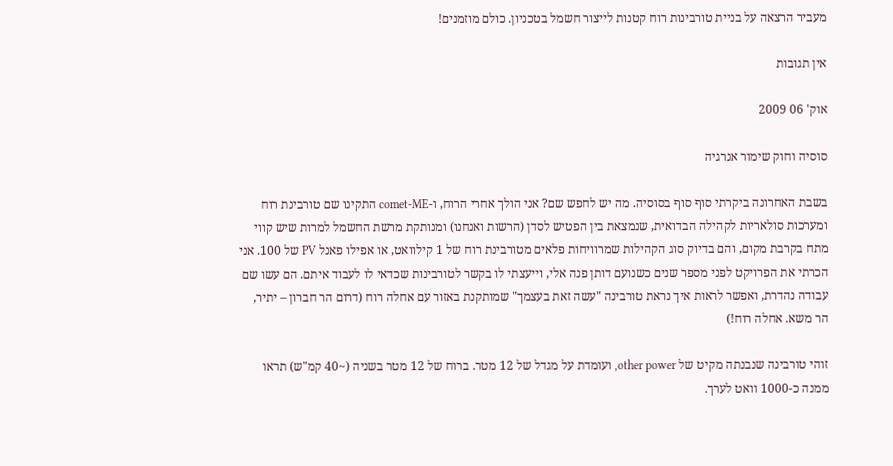מעביר הרצאה על בניית טורבינות רוח קטנות לייצור חשמל בטכניון. כולם מוזמנים!

אין תגובות

אוק' 06 2009

סוסיה וחוק שימור אנרגיה

בשבת האחרונה ביקרתי סוף סוף בסוסיה. מה יש לחפש שם? אני הולך אחרי הרוח, ו-comet-ME התקינו שם טורבינת רוח ומערכות סולאריות לקהילה הבדואית, שנמצאת בין הפטיש לסדן (הרשות ואנחנו) ומנותקת מרשת החשמל למרות שיש קווי מתח בקרבת מקום, והם בדיוק סוג הקהילות שמרוויחות פלאים מטורבינת רוח של 1 קילוואט, או אפילו פאנל PV של 100. אני הכרתי את הפרויקט לפני מספר שנים כשנועם דותן פנה אלי, וייעצתי לו בקשר לטורבינות שכדאי לו לעבוד איתם. הם עשו שם עבודה נהדרת, ואפשר לראות איך נראת טורבינה "עשה זאת בעצמך" שמותקנת באזור עם אחלה רוח (דרום הר חברון – יתיר, הר משא. אחלה רוח!)

זוהי טורבינה שנבנתה מקיט של other power, ועומדת על מגדל של 12 מטר. ברוח של 12 מטר בשניה (~40 קמ"ש) תראו ממנה כ-1000 וואט לערך.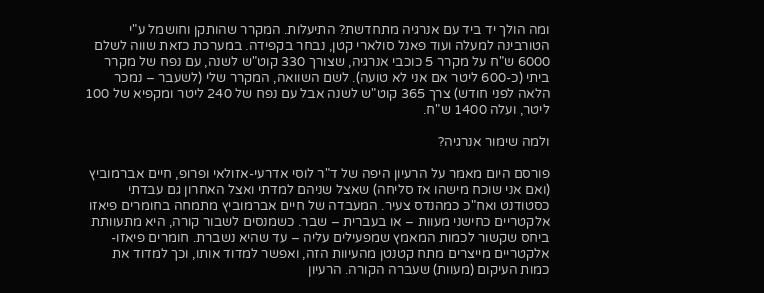ומה הולך יד ביד עם אנרגיה מתחדשת? התיעלות. המקרר שהותקן וחושמל ע"י הטורבינה למעלה ועוד פאנל סולארי קטן, נבחר בקפידה. במערכת כזאת שווה לשלם 6000 ש"ח על מקרר 5 כוכבי אנרגיה, שצורך 330 קוט"ש לשנה, עם נפח של מקרר ביתי (כ-600 ליטר אם אני לא טועה). לשם השוואה, המקרר שלי (לשעבר – נמכר הלאה לפני חודש) צרך 365 קוט"ש לשנה אבל עם נפח של 240 ליטר ומקפיא של 100 ליטר, ועלה 1400 ש"ח.

ולמה שימור אנרגיה?

פורסם היום מאמר על הרעיון היפה של ד"ר לוסי אדרעי-אזולאי ופרופ, חיים אברמוביץ (ואם אני שוכח מישהו אז סליחה) שאצל שניהם למדתי ואצל האחרון גם עבדתי כסטודנט ואח"כ כמהנדס צעיר. המעבדה של חיים אברמוביץ מתמחה בחומרים פיאזו אלקטריים כחישני מעוות – או בעברית – שבר. כשמנסים לשבור קורה, היא מתעוותת ביחס שקשור לכמות המאמץ שמפעילים עליה – עד שהיא נשברת. חומרים פיאזו-אלקטריים מייצרים מתח קטנטן מהעיוות הזה, ואפשר למדוד אותו, וכך למדוד את כמות העיקום (מעוות) שעברה הקורה. הרעיון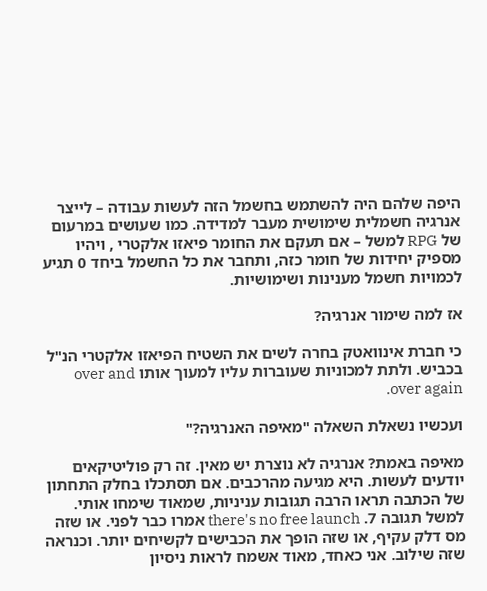היפה שלהם היה להשתמש בחשמל הזה לעשות עבודה – לייצר אנרגיה חשמלית שימושית מעבר למדידה. כמו שעושים במרעום של RPG למשל – אם תעקם את החומר פיאזו אלקטרי , ויהיו מספיק יחידות של חומר כזה, ותחבר את כל החשמל ביחד 0 תגיע לכמויות חשמל מענינות ושימושיות.

אז למה שימור אנרגיה?

כי חברת אינוואטק בחרה לשים את השטיח הפיאזו אלקטרי הנ"ל בכביש. ולתת למכוניות שעוברות עליו למעוך אותו over and over again.

ועכשיו נשאלת השאלה "מאיפה האנרגיה?"

מאיפה באמת? אנרגיה לא נוצרת יש מאין. זה רק פוליטיקאים יודעים לעשות. היא מגיעה מהרכבים. אם תסתכלו בחלק התחתון של הכתבה תראו הרבה תגובות עניניות, שמאוד שימחו אותי. למשל תגובה 7. there's no free launch אמרו כבר לפני. או שזה מס דלק עקיף, או שזה הופך את הכבישים לקשיחים יותר. וכנראה שזה שילוב. אני כאחד, מאוד אשמח לראות ניסיון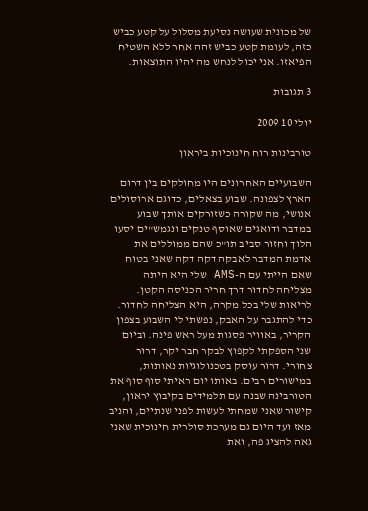של מכונית שעושה נסיעת מסלול על קטע כביש כזה, לעומת קטע כביש זהה אחר ללא השטיח הפיאזו. אני יכול לנחש מה יהיו התוצאות.

3 תגובות

יולי 10 2009

טורבינות רוח חינוכיות ביראון

השבועיים האחרונים היו מחולקים בין דרום הארץ לצפונה. שבוע בצאלים, כדוגם ארוסולים אנושי, מה שקורה כשזורקים אותך שבוע במדבר ודואגים שאוסף טנקים ונגמש"ים יסעו הלוך וחזור סביב תו"כ שהם ממוללים את אדמת המדבר לאבקה דקה דקה שאני בטוח שאם הייתי עם ה-AMS שלי היא היתה מצליחה לחדור דרך חריר הכניסה הקטן. לריאות שלי בכל מקרה, היא הצליחה לחדור. כדי להתגבר על האבק, נפשתי לי השבוע בצפון הקריר, באוויר פסגות מעל ראש פינה. וביום שני הספקתי לקפוץ לבקר חבר יקר, דרור צחורי. דרור עוסק בטכנולוגיות נאותות, במישורים רבים. באותו יום ראיתי סוף סוף את הטורבינה שבנה עם תלמידים בקיבוץ יראון, קישור שאני שמחתי לעשות לפני שנתיים, והניב מאז ועד היום גם מערכת סולרית חינוכית שאני גאה להציג פה, ואת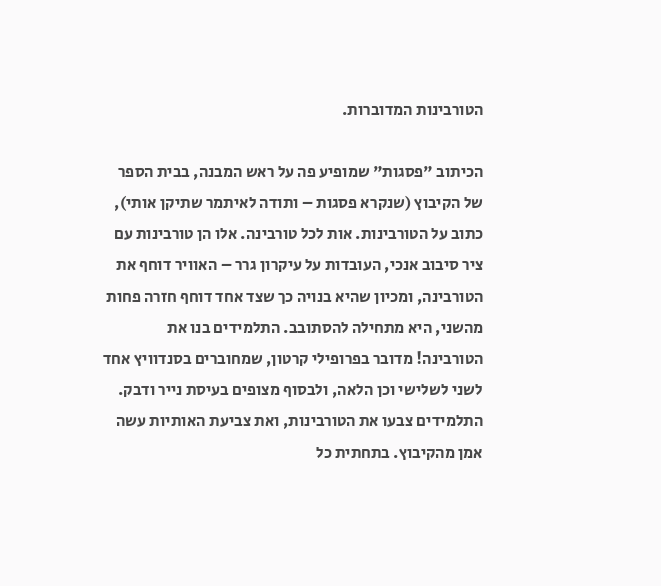הטורבינות המדוברות.

הכיתוב "פסגות" שמופיע פה על ראש המבנה, בבית הספר של הקיבוץ (שנקרא פסגות – ותודה לאיתמר שתיקן אותי), כתוב על הטורבינות. אות לכל טורבינה. אלו הן טורבינות עם ציר סיבוב אנכי, העובדות על עיקרון גרר – האוויר דוחף את הטורבינה, ומכיון שהיא בנויה כך שצד אחד דוחף חזרה פחות מהשני, היא מתחילה להסתובב. התלמידים בנו את הטורבינה! מדובר בפרופילי קרטון, שמחוברים בסנדוויץ אחד לשני לשלישי וכן הלאה, ולבסוף מצופים בעיסת נייר ודבק. התלמידים צבעו את הטורבינות, ואת צביעת האותיות עשה אמן מהקיבוץ. בתחתית כל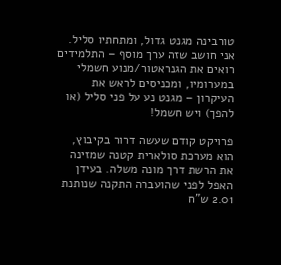טורבינה מגנט גדול, ומתחתיו סליל. אני חושב שזה ערך מוסף – התלמידים רואים את הגנראטור/מנוע חשמלי במערומיו, ומכניסים לראש את העיקרון – מגנט נע על פני סליל (או להפך) ויש חשמל!

פרויקט קודם שעשה דרור בקיבוץ, הוא מערכת סולארית קטנה שמזינה את הרשת דרך מונה משלה. בעידן האפל לפני שהועברה התקנה שנותנת 2.01 ש"ח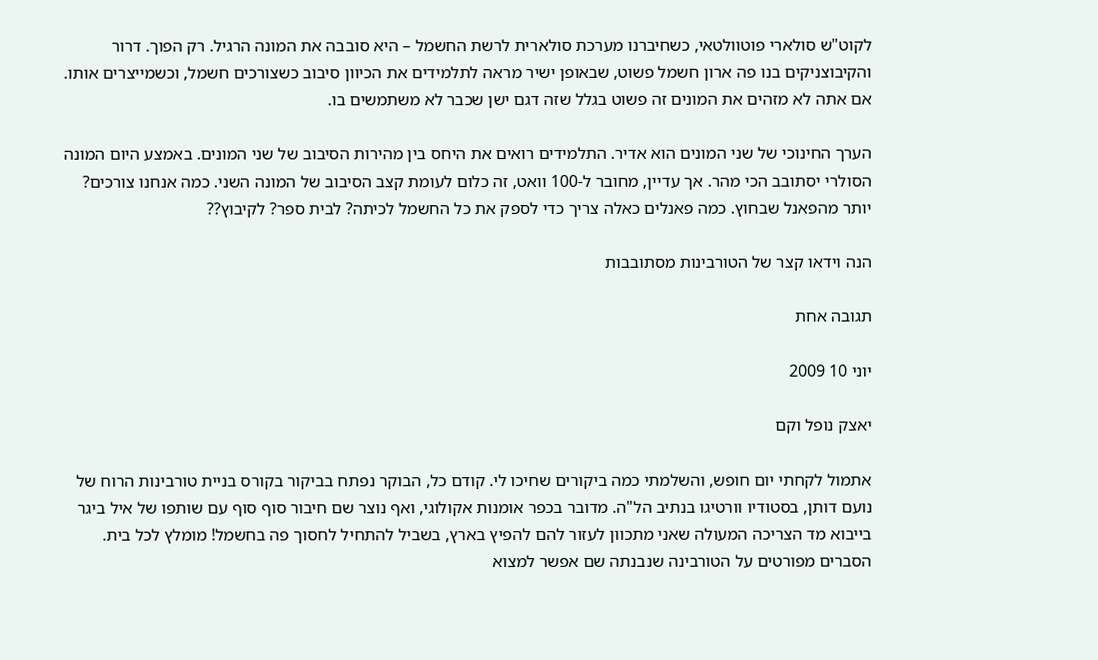לקוט"ש סולארי פוטוולטאי, כשחיברנו מערכת סולארית לרשת החשמל – היא סובבה את המונה הרגיל. רק הפוך. דרור והקיבוצניקים בנו פה ארון חשמל פשוט, שבאופן ישיר מראה לתלמידים את הכיוון סיבוב כשצורכים חשמל, וכשמייצרים אותו. אם אתה לא מזהים את המונים זה פשוט בגלל שזה דגם ישן שכבר לא משתמשים בו.

הערך החינוכי של שני המונים הוא אדיר. התלמידים רואים את היחס בין מהירות הסיבוב של שני המונים. באמצע היום המונה הסולרי יסתובב הכי מהר. אך עדיין, מחובר ל-100 וואט, זה כלום לעומת קצב הסיבוב של המונה השני. כמה אנחנו צורכים? יותר מהפאנל שבחוץ. כמה פאנלים כאלה צריך כדי לספק את כל החשמל לכיתה? לבית ספר? לקיבוץ??

הנה וידאו קצר של הטורבינות מסתובבות

תגובה אחת

יוני 10 2009

יאצק נופל וקם

אתמול לקחתי יום חופש, והשלמתי כמה ביקורים שחיכו לי. קודם כל, הבוקר נפתח בביקור בקורס בניית טורבינות הרוח של נועם דותן, בסטודיו וורטיגו בנתיב הל"ה. מדובר בכפר אומנות אקולוגי, ואף נוצר שם חיבור סוף סוף עם שותפו של איל ביגר בייבוא מד הצריכה המעולה שאני מתכוון לעזור להם להפיץ בארץ, בשביל להתחיל לחסוך פה בחשמל! מומלץ לכל בית. הסברים מפורטים על הטורבינה שנבנתה שם אפשר למצוא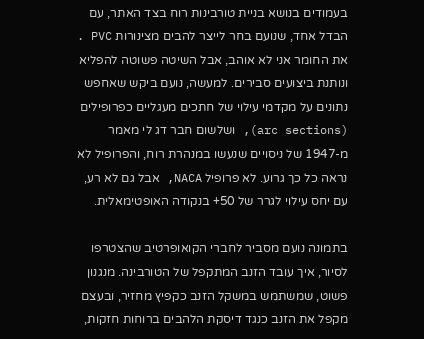בעמודים בנושא בניית טורבינות רוח בצד האתר, עם הבדל אחד, שנועם בחר לייצר להבים מצינורות PVC . את החומר אני לא אוהב, אבל השיטה פשוטה להפליא ונותנת ביצועים סבירים. למעשה, נועם ביקש שאחפש נתונים על מקדמי עילוי של חתכים מעגליים כפרופילים (arc sections), ושלשום חבר דג לי מאמר מ-1947 של ניסויים שנעשו במנהרת רוח, והפרופיל לא נראה כל כך גרוע. לא פרופיל NACA, אבל גם לא רע, עם יחס עילוי לגרר של 50+ בנקודה האופטימאלית.

בתמונה נועם מסביר לחברי הקואופרטיב שהצטרפו לסיור, איך עובד הזנב המתקפל של הטורבינה. מנגנון פשוט, שמשתמש במשקל הזנב כקפיץ מחזיר, ובעצם מקפל את הזנב כנגד דיסקת הלהבים ברוחות חזקות,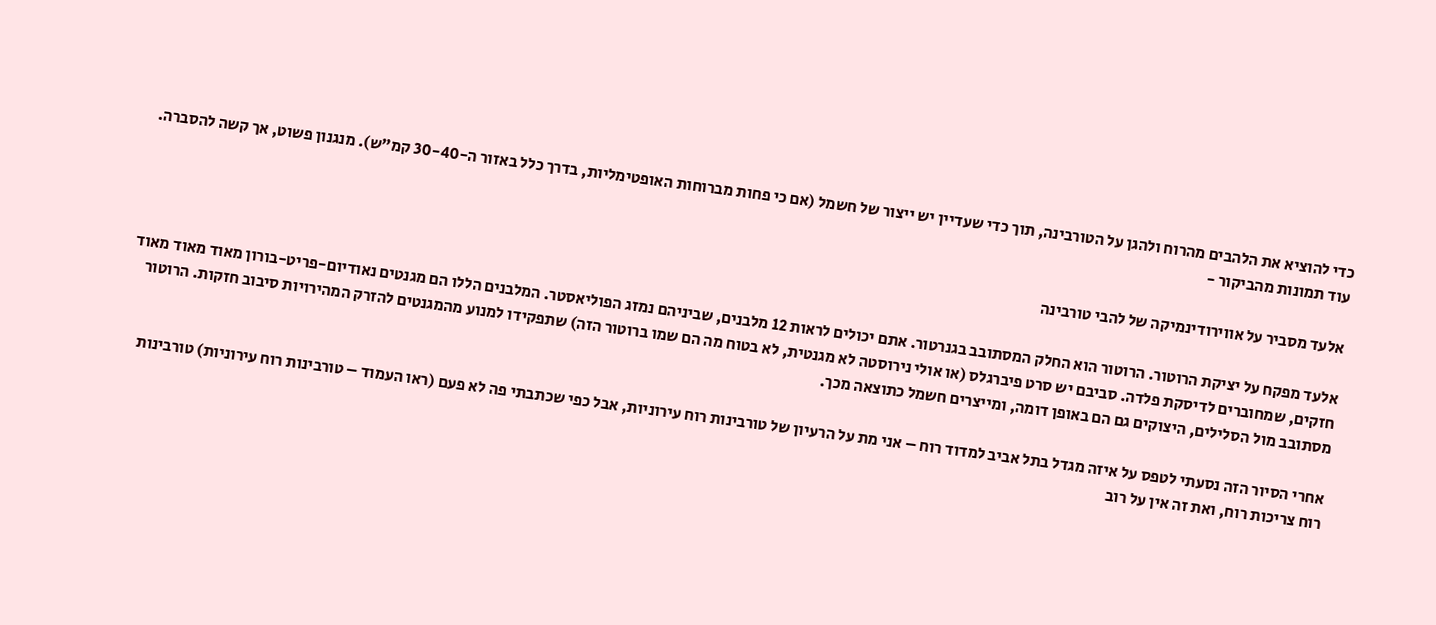כדי להוציא את הלהבים מהרוח ולהגן על הטורבינה, תוך כדי שעדיין יש ייצור של חשמל (אם כי פחות מברוחות האופטימליות, בדרך כלל באזור ה-30-40 קמ"ש). מנגנון פשוט, אך קשה להסברה. עוד תמונות מהביקור -

אלעד מסביר על אווירודינמיקה של להבי טורבינה

אלעד מפקח על יציקת הרוטור. הרוטור הוא החלק המסתובב בגנרטור. אתם יכולים לראות 12 מלבנים, שביניהם נמזג הפוליאסטר. המלבנים הללו הם מגנטים נאודיום-פריט-בורון מאוד מאוד מאוד חזקים, שמחוברים לדיסקת פלדה. סביבם יש סרט פיברגלס (או אולי נירוסטה לא מגנטית, לא בטוח מה הם שמו ברוטור הזה) שתפקידו למנוע מהמגנטים להזרק המהירויות סיבוב חזקות. הרוטור מסתובב מול הסלילים, היצוקים גם הם באופן דומה, ומייצרים חשמל כתוצאה מכך.

אחרי הסיור הזה נסעתי לטפס על איזה מגדל בתל אביב למדוד רוח – אני מת על הרעיון של טורבינות רוח עירוניות, אבל כפי שכתבתי פה לא פעם (ראו העמוד – טורבינות רוח עירוניות) טורבינות רוח צריכות רוח, ואת זה אין על רוב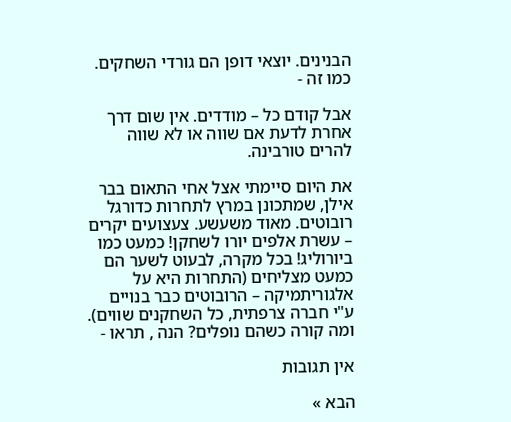הבנינים. יוצאי דופן הם גורדי השחקים. כמו זה -

אבל קודם כל – מודדים. אין שום דרך אחרת לדעת אם שווה או לא שווה להרים טורבינה.

את היום סיימתי אצל אחי התאום בבר אילן, שמתכונן במרץ לתחרות כדורגל רובוטים. מאוד משעשע. צעצועים יקרים – עשרת אלפים יורו לשחקן! כמעט כמו ביורוליג! בכל מקרה, לבעוט לשער הם כמעט מצליחים (התחרות היא על אלגוריתמיקה – הרובוטים כבר בנויים ע"י חברה צרפתית, כל השחקנים שווים). ומה קורה כשהם נופלים? הנה , תראו -

אין תגובות

הבא »